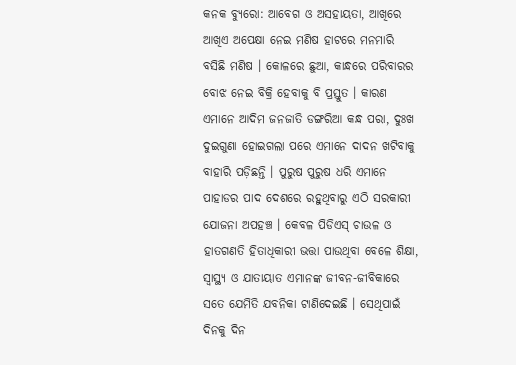କନକ ବ୍ୟୁରୋ: ଆବେଗ ଓ ଅସହାୟତା, ଆଖିରେ ଆଖିଏ ଅପେକ୍ଷା ନେଇ ମଣିଷ ହାଟରେ ମନମାରି ବସିଛି ମଣିଷ । କୋଳରେ ଛୁଆ, କାନ୍ଧରେ ପରିବାରର ବୋଝ ନେଇ ବିକ୍ରି ହେବାକୁ ବି ପ୍ରସ୍ତୁତ । କାରଣ ଏମାନେ ଆଦିମ ଜନଜାତି ଡଙ୍ଗରିଆ କନ୍ଧ ପରା, ଦୁଃଖ ଦୁଇଗୁଣା ହୋଇଗଲା ପରେ ଏମାନେ ଦାଦନ ଖଟିବାକୁ ବାହାରି ପଡ଼ିଛନ୍ତି । ପୁରୁଷ ପୁରୁଷ ଧରି ଏମାନେ ପାହାଡର ପାଦ ଦେଶରେ ରହୁଥିବାରୁ ଏଠି ସରକାରୀ ଯୋଜନା ଅପହଞ୍ଚ । କେବଳ ପିଡିଏସ୍ ଚାଉଳ ଓ ହାତଗଣତି ହିତାଧିକାରୀ ଭତ୍ତା ପାଉଥିବା ବେଳେ ଶିକ୍ଷା, ସ୍ୱାସ୍ଥ୍ୟ ଓ ଯାତାୟାତ ଏମାନଙ୍କ ଜୀବନ-ଜୀବିକାରେ ସତେ ଯେମିତି ଯବନିକା ଟାଣିଦେଇଛି । ସେଥିପାଇଁ ଦିନକୁ ଦିନ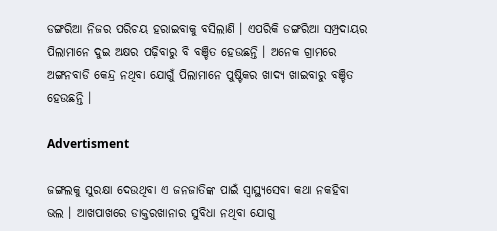ଡଙ୍ଗରିଆ ନିଜର ପରିଚୟ ହରାଇବାକୁ ବସିଲାଣି । ଏପରିକି ଡଙ୍ଗରିଆ ସମ୍ପ୍ରଦାୟର ପିଲାମାନେ ଦୁଇ ଅକ୍ଷର ପଢ଼ିବାରୁ ବି ବଞ୍ଚିତ ହେଉଛନ୍ତି । ଅନେକ ଗ୍ରାମରେ ଅଙ୍ଗନବାଡି କେନ୍ଦ୍ର ନଥିବା ଯୋଗୁଁ ପିଲାମାନେ ପୁଷ୍ଟିକର ଖାଦ୍ୟ ଖାଇବାରୁ ବଞ୍ଚିତ ହେଉଛନ୍ତି ।

Advertisment

ଜଙ୍ଗଲକୁ ସୁରକ୍ଷା ଦେଉଥିବା ଏ ଜନଜାତିଙ୍କ ପାଇଁ ସ୍ୱାସ୍ଥ୍ୟସେବା କଥା ନକହିବା ଭଲ । ଆଖପାଖରେ ଡାକ୍ତରଖାନାର ସୁବିଧା ନଥିବା ଯୋଗୁ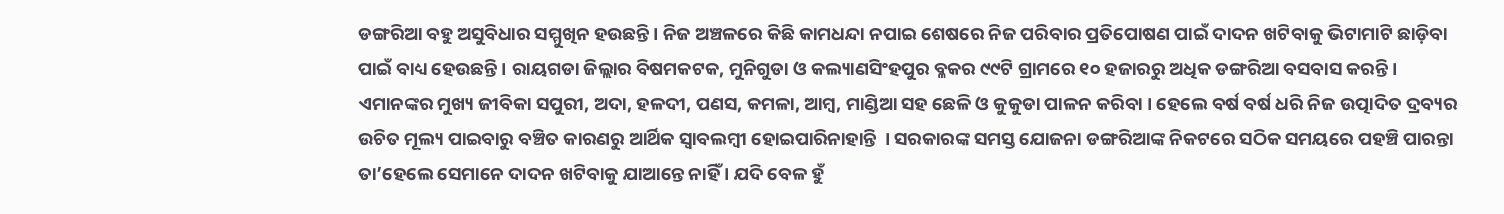ଡଙ୍ଗରିଆ ବହୁ ଅସୁବିଧାର ସମ୍ମୁଖିନ ହଉଛନ୍ତି । ନିଜ ଅଞ୍ଚଳରେ କିଛି କାମଧନ୍ଦା ନପାଇ ଶେଷରେ ନିଜ ପରିବାର ପ୍ରତିପୋଷଣ ପାଇଁ ଦାଦନ ଖଟିବାକୁ ଭିଟାମାଟି ଛାଡ଼ିବା ପାଇଁ ବାଧ୍ୟ ହେଉଛନ୍ତି । ରାୟଗଡା ଜିଲ୍ଲାର ବିଷମକଟକ, ମୁନିଗୁଡା ଓ କଲ୍ୟାଣସିଂହପୁର ବ୍ଳକର ୯୯ଟି ଗ୍ରାମରେ ୧୦ ହଜାରରୁ ଅଧିକ ଡଙ୍ଗରିଆ ବସବାସ କରନ୍ତି । ଏମାନଙ୍କର ମୁଖ୍ୟ ଜୀବିକା ସପୁରୀ, ଅଦା, ହଳଦୀ, ପଣସ, କମଳା, ଆମ୍ବ, ମାଣ୍ଡିଆ ସହ ଛେଳି ଓ କୁକୁଡା ପାଳନ କରିବା । ହେଲେ ବର୍ଷ ବର୍ଷ ଧରି ନିଜ ଉତ୍ପାଦିତ ଦ୍ରବ୍ୟର ଉଚିତ ମୂଲ୍ୟ ପାଇବାରୁ ବଞ୍ଚିତ କାରଣରୁ ଆର୍ଥିକ ସ୍ବାବଲମ୍ବୀ ହୋଇପାରିନାହାନ୍ତି  । ସରକାରଙ୍କ ସମସ୍ତ ଯୋଜନା ଡଙ୍ଗରିଆଙ୍କ ନିକଟରେ ସଠିକ ସମୟରେ ପହଞ୍ଚି ପାରନ୍ତା ତା’ହେଲେ ସେମାନେ ଦାଦନ ଖଟିବାକୁ ଯାଆନ୍ତେ ନାହିଁ । ଯଦି ବେଳ ହୁଁ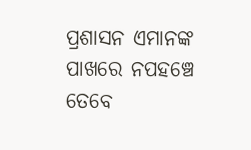ପ୍ରଶାସନ ଏମାନଙ୍କ ପାଖରେ ନପହଞ୍ଚେ ତେବେ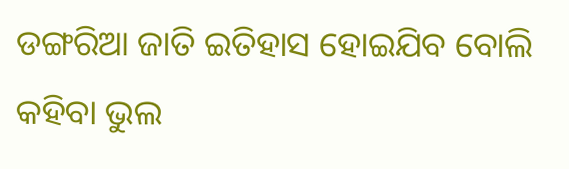ଡଙ୍ଗରିଆ ଜାତି ଇତିହାସ ହୋଇଯିବ ବୋଲି କହିବା ଭୁଲ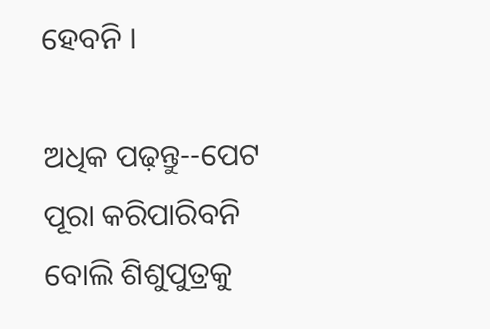ହେବନି ।

ଅଧିକ ପଢ଼ନ୍ତୁ--ପେଟ ପୂରା କରିପାରିବନି ବୋଲି ଶିଶୁପୁତ୍ରକୁ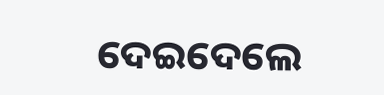ଦେଇଦେଲେ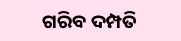ଗରିବ ଦମ୍ପତି